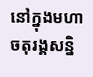នៅក្នុងមហាចតុរង្គសន្និ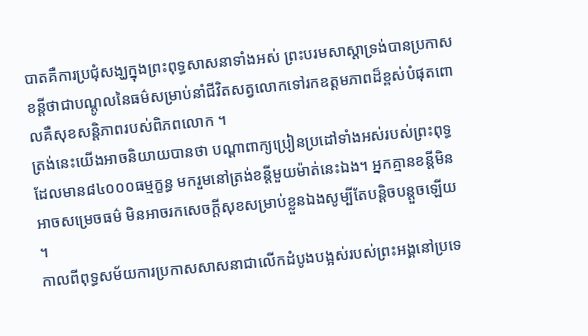បាតគឺការប្រជុំសង្ឃក្នុងព្រះពុទ្ធសាសនាទាំងអស់ ព្រះបរមសាស្តាទ្រង់បានប្រកាសខន្តីថាជាបណ្តូលនៃធម៌សម្រាប់នាំជីវិតសត្វលោកទៅរកឧត្តមភាពដ៏ខ្ពស់បំផុតពោលគឺសុខសន្តិភាពរបស់ពិភពលោក ។
ត្រង់នេះយើងអាចនិយាយបានថា បណ្តាពាក្យប្រៀនប្រដៅទាំងអស់របស់ព្រះពុទ្ធដែលមាន៨៤០០០ធម្មក្ខន្ធ មករួមនៅត្រង់ខន្តីមួយម៉ាត់នេះឯង។ អ្នកគ្មានខន្តីមិនអាចសម្រេចធម៌ មិនអាចរកសេចក្តីសុខសម្រាប់ខ្លួនឯងសូម្បីតែបន្តិចបន្តួចឡើយ ។
កាលពីពុទ្ធសម័យការប្រកាសសាសនាជាលើកដំបូងបង្អស់របស់ព្រះអង្គនៅប្រទេ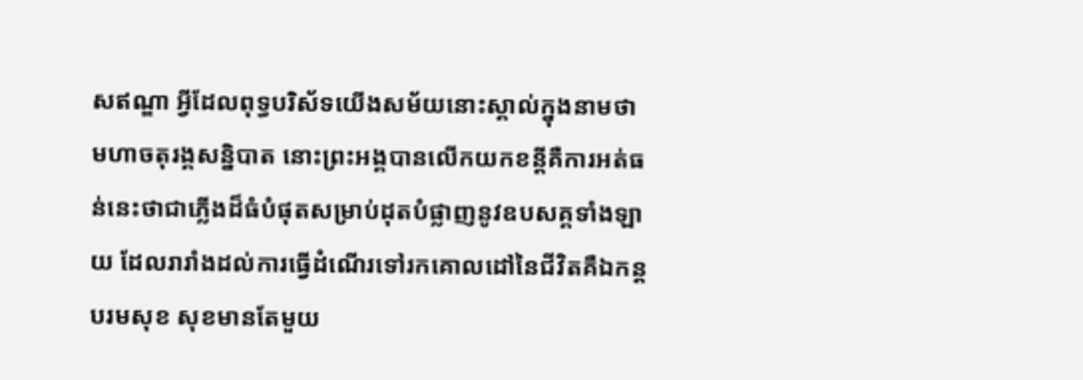សឥណ្ឌា អ្វីដែលពុទ្ធបរិស័ទយើងសម័យនោះស្គាល់ក្នុងនាមថា មហាចតុរង្គសន្និបាត នោះព្រះអង្គបានលើកយកខន្តីគឺការអត់ធន់នេះថាជាភ្លើងដ៏ធំបំផុតសម្រាប់ដុតបំផ្លាញនូវឧបសគ្គទាំងឡាយ ដែលរារាំងដល់ការធ្វើដំណើរទៅរកគោលដៅនៃជីវិតគឺឯកន្តបរមសុខ សុខមានតែមួយ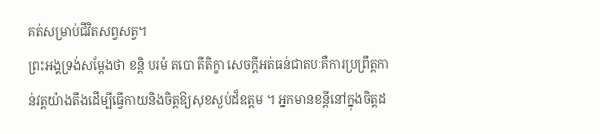គត់សម្រាប់ជីវិតសព្វសត្វ។
ព្រះអង្គទ្រង់សម្តែងថា ខន្តិ បរមំ តបោ តីតិក្ខា សេចក្តីអត់ធន់ជាតបៈគឺការប្រព្រឹត្តកាន់វត្តយ៉ាងតឹងដើម្បីធ្វើកាយនិងចិត្តឱ្យសុខស្ងប់ដ៏ឧត្តម ។ អ្នកមានខន្តីនៅក្នុងចិត្តដ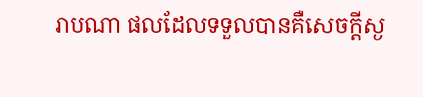រាបណា ផលដែលទទួលបានគឺសេចក្តីស្ង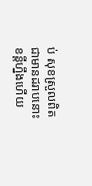ប់ សុខស្រួលពិតជាមានដរាបនោះ ខន្តីហ្នឹងហើយ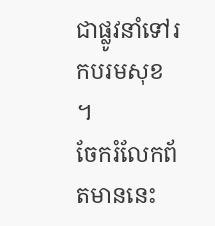ជាផ្លូវនាំទៅរកបរមសុខ ។
ចែករំលែកព័តមាននេះ